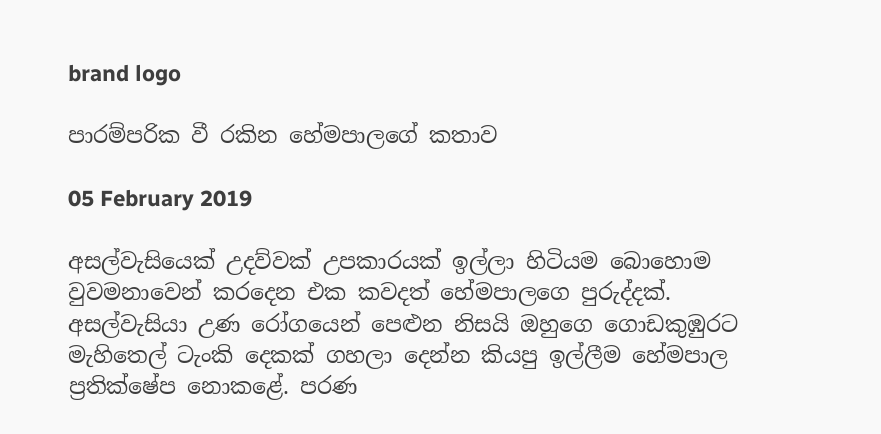brand logo

පාරම්පරික වී රකින හේමපාලගේ කතාව

05 February 2019

අසල්වැසියෙක් උදව්වක් උපකාරයක් ඉල්ලා හිටියම බොහොම වුවමනාවෙන් කරදෙන එක කවදත් හේමපාලගෙ පුරුද්දක්. අසල්වැසියා උණ රෝගයෙන් පෙළුන නිසයි ඔහුගෙ ගොඩකුඹුරට මැහිතෙල් ටැංකි දෙකක් ගහලා දෙන්න කියපු ඉල්ලීම හේමපාල ප්‍රතික්ෂේප නොකළේ. පරණ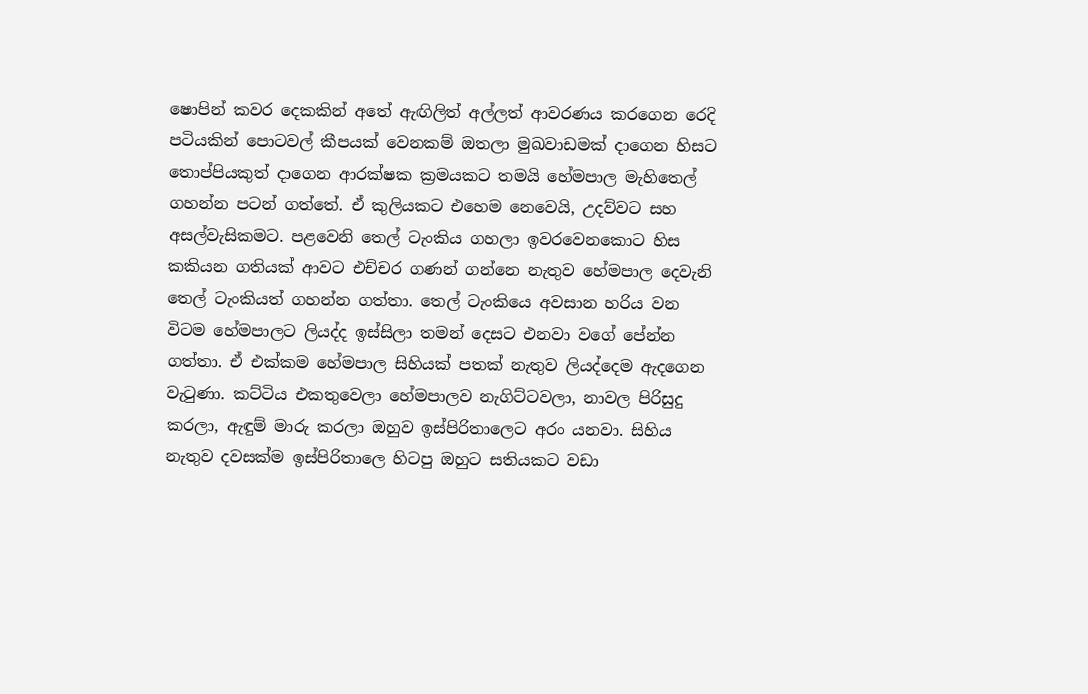ෂොපින් කවර දෙකකින් අතේ ඇඟිලිත් අල්ලත් ආවරණය කරගෙන රෙදි පටියකින් පොටවල් කීපයක් වෙනකම් ඔතලා මුඛවාඩමක් දාගෙන හිසට තොප්පියකුත් දාගෙන ආරක්ෂක ක්‍රමයකට තමයි හේමපාල මැහිතෙල් ගහන්න පටන් ගත්තේ. ඒ කුලියකට එහෙම නෙවෙයි, උදව්වට සහ අසල්වැසිකමට. පළවෙනි තෙල් ටැංකිය ගහලා ඉවරවෙනකොට හිස කකියන ගතියක් ආවට එච්චර ගණන් ගන්නෙ නැතුව හේමපාල දෙවැනි තෙල් ටැංකියත් ගහන්න ගත්තා. තෙල් ටැංකියෙ අවසාන හරිය වන විටම හේමපාලට ලියද්ද ඉස්සිලා තමන් දෙසට එනවා වගේ පේන්න ගත්තා. ඒ එක්කම හේමපාල සිහියක් පතක් නැතුව ලියද්දෙම ඇදගෙන වැටුණා. කට්ටිය එකතුවෙලා හේමපාලව නැගිට්ටවලා, නාවල පිරිසුදු කරලා, ඇඳුම් මාරු කරලා ඔහුව ඉස්පිරිතාලෙට අරං යනවා. සිහිය නැතුව දවසක්ම ඉස්පිරිතාලෙ හිටපු ඔහුට සතියකට වඩා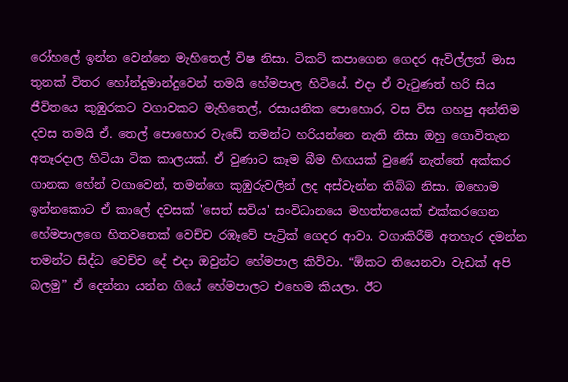රෝහලේ ඉන්න වෙන්නෙ මැහිතෙල් විෂ නිසා. ටිකට් කපාගෙන ගෙදර ඇවිල්ලත් මාස තුනක් විතර හෝන්දුමාන්දුවෙන් තමයි හේමපාල හිටියේ. එදා ඒ වැටුණත් හරි සිය ජීවිතයෙ කුඹුරකට වගාවකට මැහිතෙල්, රසායනික පොහොර, වස විස ගහපු අන්තිම දවස තමයි ඒ. තෙල් පොහොර වැඩේ තමන්ට හරියන්නෙ නැති නිසා ඔහු ගොවිතැන අතෑරදාල හිටියා ටික කාලයක්. ඒ වුණාට කෑම බීම හිඟයක් වුණේ නැත්තේ අක්කර ගානක හේන් වගාවෙන්, තමන්ගෙ කුඹුරුවලින් ලද අස්වැන්න තිබ්බ නිසා. ඔහොම ඉන්නකොට ඒ කාලේ දවසක් 'සෙත් සවිය' සංවිධානයෙ මහත්තයෙක් එක්කරගෙන හේමපාලගෙ හිතවතෙක් වෙච්ච රඹෑවේ පැට්‍රික් ගෙදර ආවා. වගාකිරීම් අතහැර දමන්න තමන්ට සිද්ධ වෙච්ච දේ එදා ඔවුන්ට හේමපාල කිව්වා. “ඕකට තියෙනවා වැඩක් අපි බලමු” ඒ දෙන්නා යන්න ගියේ හේමපාලට එහෙම කියලා. ඊට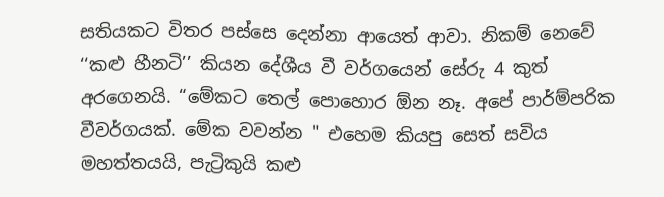සතියකට විතර පස්සෙ දෙන්නා ආයෙත් ආවා. නිකම් නෙවේ ‘‘කළු හීනටි’’ කියන දේශීය වී වර්ගයෙන් සේරු 4 කුත් අරගෙනයි. “මේකට තෙල් පොහොර ඕන නෑ. අපේ පාර්ම්පරික වීවර්ගයක්. මේක වවන්න " එහෙම කියපු සෙත් සවිය මහත්තයයි, පැට්‍රිකුයි කළු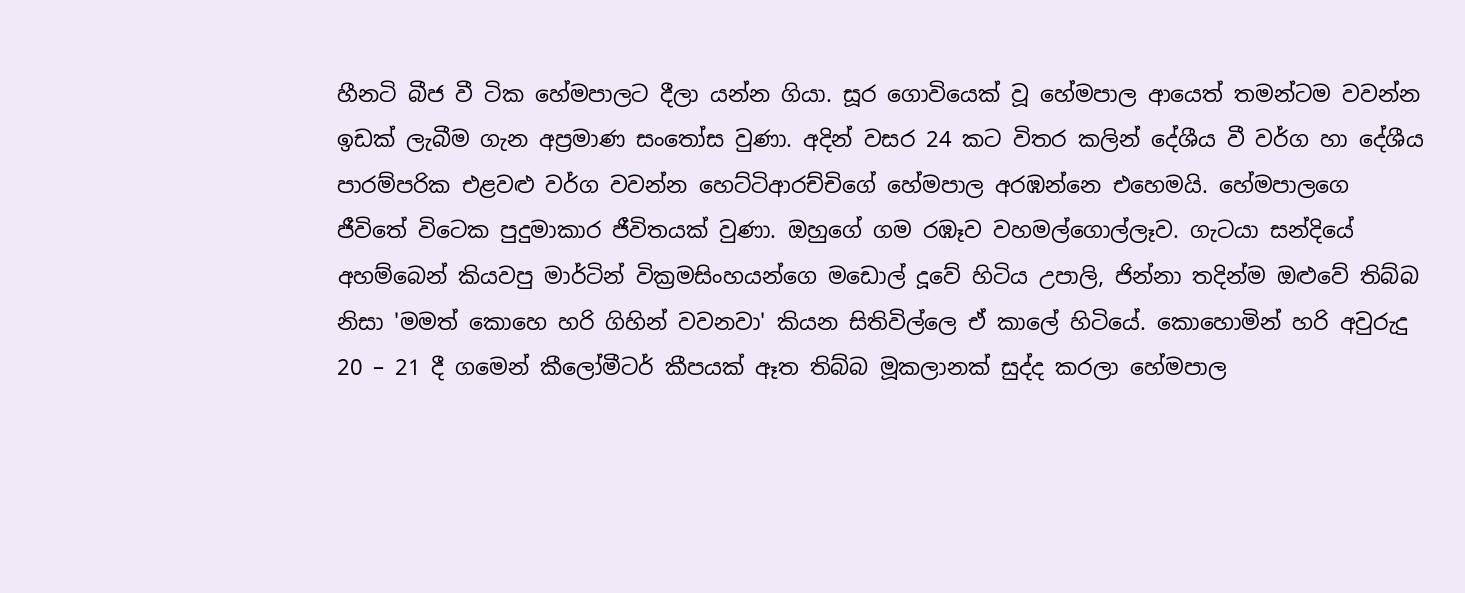හීනටි බීජ වී ටික හේමපාලට දීලා යන්න ගියා. සූර ගොවියෙක් වූ හේමපාල ආයෙත් තමන්ටම වවන්න ඉඩක් ලැබීම ගැන අප්‍රමාණ සංතෝස වුණා. අදින් වසර 24 කට විතර කලින් දේශීය වී වර්ග හා දේශීය පාරම්පරික එළවළු වර්ග වවන්න හෙට්ටිආරච්චිගේ හේමපාල අරඹන්නෙ එහෙමයි. හේමපාලගෙ ජීවිතේ විටෙක පුදුමාකාර ජීවිතයක් වුණා. ඔහුගේ ගම රඹෑව වහමල්ගොල්ලෑව. ගැටයා සන්දියේ අහම්බෙන් කියවපු මාර්ටින් වික්‍රමසිංහයන්ගෙ මඩොල් දූවේ හිටිය උපාලි, ජින්නා තදින්ම ඔළුවේ තිබ්බ නිසා 'මමත් කොහෙ හරි ගිහින් වවනවා' කියන සිතිවිල්ලෙ ඒ කාලේ හිටියේ. කොහොමින් හරි අවුරුදු 20 – 21 දී ගමෙන් කීලෝමීටර් කීපයක් ඈත තිබ්බ මූකලානක් සුද්ද කරලා හේමපාල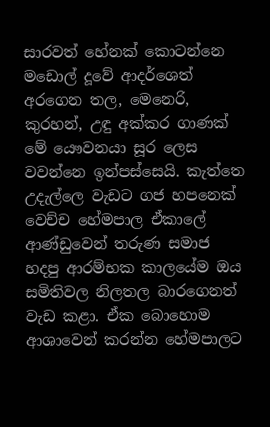සාරවත් හේනක් කොටන්නෙ මඩොල් දූවේ ආදර්ශෙත් අරගෙන තල, මෙනෙරි, කුරහන්, උඳු අක්කර ගාණක් මේ යෞවනයා සූර ලෙස වවන්නෙ ඉන්පස්සෙයි. කැත්තෙ උදැල්ලෙ වැඩට ගජ හපනෙක් වෙච්ච හේමපාල ඒකාලේ ආණ්ඩුවෙන් තරුණ සමාජ හදපු ආරම්භක කාලයේම ඔය සමිතිවල නිලතල බාරගෙනත් වැඩ කළා. ඒක බොහොම ආශාවෙන් කරන්න හේමපාලට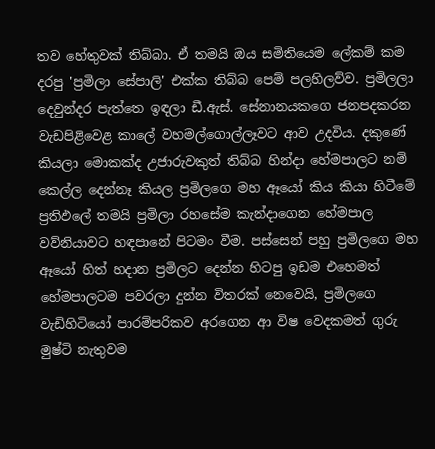තව හේතුවක් තිබ්බා. ඒ තමයි ඔය සමිතියෙම ලේකම් කම දරපු 'ප්‍රමිලා සේපාලි' එක්ක තිබ්බ පෙම් පලහිලව්ව. ප්‍රමිලලා දෙවුන්දර පැත්තෙ ඉඳලා ඩී.ඇස්. සේනානයකගෙ ජනපදකරන වැඩපිළිවෙළ කාලේ වහමල්ගොල්ලෑවට ආව උදවිය. දකුණේ කියලා මොකක්ද උජාරුවකුත් තිබ්බ හින්දා හේමපාලට නම් කෙල්ල දෙන්නෑ කියල ප්‍රමිලගෙ මහ ඈයෝ කිය කියා හිටීමේ ප්‍රතිඵලේ තමයි ප්‍රමිලා රහසේම කැන්දාගෙන හේමපාල වව්නියාවට හඳපානේ පිටමං වීම. පස්සෙන් පහු ප්‍රමිලගෙ මහ ඈයෝ හිත් හදාන ප්‍රමිලට දෙන්න හිටපු ඉඩම එහෙමත් හේමපාලටම පවරලා දුන්න විතරක් නෙවෙයි, ප්‍රමිලගෙ වැඩිහිටියෝ පාරම්පරිකව අරගෙන ආ විෂ වෙදකමත් ගුරු මුෂ්ටි නැතුවම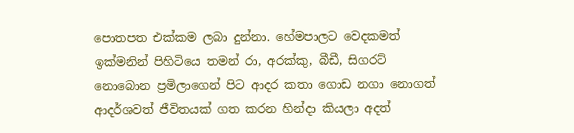පොතපත එක්කම ලබා දුන්නා. හේමපාලට වෙදකමත් ඉක්මනින් පිහිටියෙ තමන් රා, අරක්කු, බීඩී, සිගරට් නොබොන ප්‍රමිලාගෙන් පිට ආදර කතා ගොඩ නගා නොගත් ආදර්ශවත් ජීවිතයක් ගත කරන හින්දා කියලා අදත්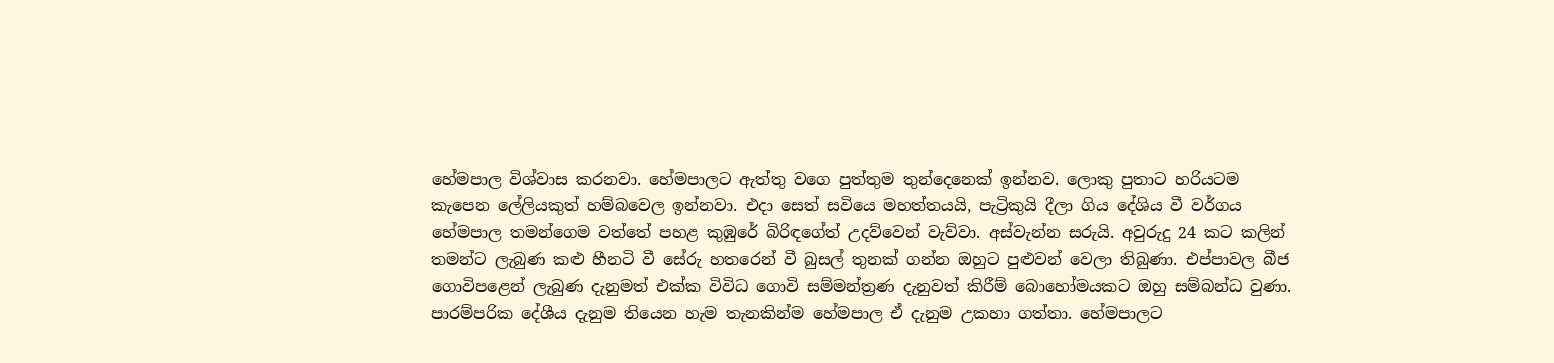හේමපාල විශ්වාස කරනවා. හේමපාලට ඇත්තු වගෙ පුත්තුම තුන්දෙනෙක් ඉන්නව. ලොකු පුතාට හරියටම කැපෙන ලේලියකුත් හම්බවෙල ඉන්නවා. එදා සෙත් සවියෙ මහත්තයයි, පැට්‍රිකුයි දීලා ගිය දේශිය වී වර්ගය හේමපාල තමන්ගෙම වත්තේ පහළ කුඹුරේ බිරිඳගේත් උදව්වෙන් වැව්වා. අස්වැන්න සරුයි. අවුරුදු 24 කට කලින් තමන්ට ලැබුණ කළු හීනටි වී සේරු හතරෙන් වී බුසල් තුනක් ගන්න ඔහුට පුළුවන් වෙලා තිබුණා. එප්පාවල බීජ ගොවිපළෙන් ලැබුණ දැනුමත් එක්ක විවිධ ගොවි සම්මන්ත්‍රණ දැනුවත් කිරීම් බොහෝමයකට ඔහු සම්බන්ධ වුණා. පාරම්පරික දේශීය දැනුම තියෙන හැම තැනකින්ම හේමපාල ඒ දැනුම උකහා ගත්තා. හේමපාලට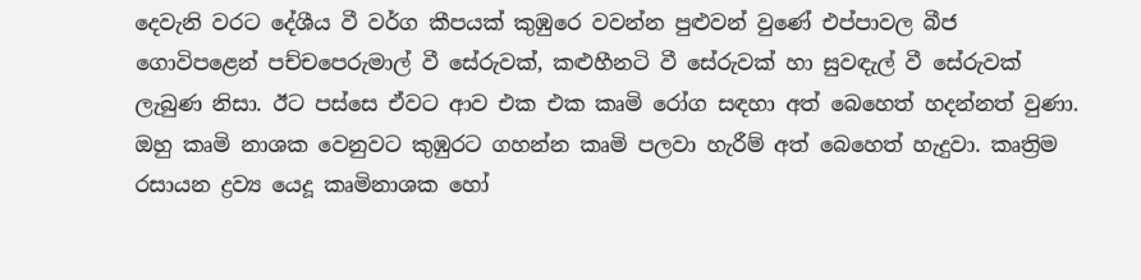දෙවැනි වරට දේශීය වී වර්ග කීපයක් කුඹුරෙ වවන්න පුළුවන් වුණේ එප්පාවල බීජ ගොවිපළෙන් පච්චපෙරුමාල් වී සේරුවක්, කළුහීනටි වී සේරුවක් හා සුවඳැල් වී සේරුවක් ලැබුණ නිසා. ඊට පස්සෙ ඒවට ආව එක එක කෘමි රෝග සඳහා අත් බෙහෙත් හදන්නත් වුණා. ඔහු කෘමි නාශක වෙනුවට කුඹුරට ගහන්න කෘමි පලවා හැරීම් අත් බෙහෙත් හැදුවා. කෘත්‍රිම රසායන ද්‍රව්‍ය යෙදූ කෘමිනාශක හෝ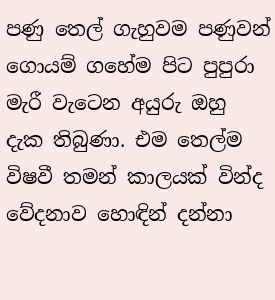පණු තෙල් ගැහුවම පණුවන් ගොයම් ගහේම පිට පුපුරා මැරී වැටෙන අයුරු ඔහු දැක තිබුණා. එම තෙල්ම විෂවී තමන් කාලයක් වින්ද වේදනාව හොඳින් දන්නා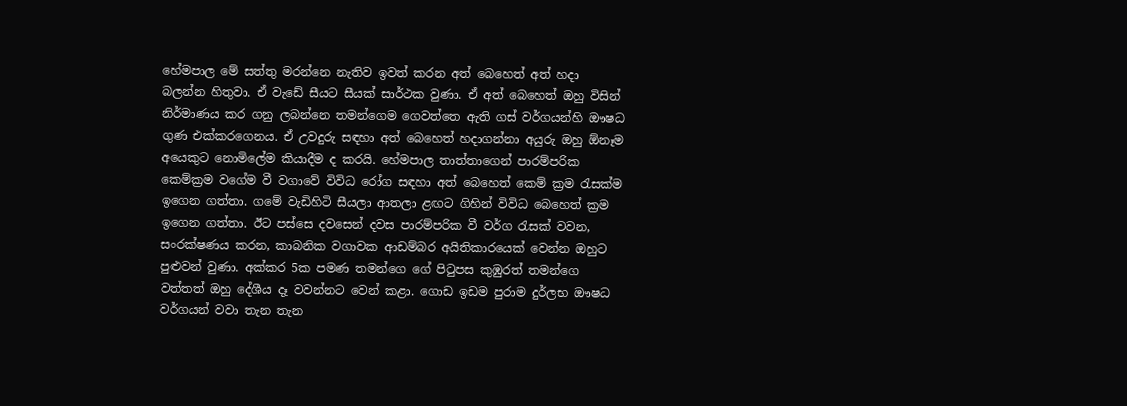හේමපාල මේ සත්තු මරන්නෙ නැතිව ඉවත් කරන අත් බෙහෙත් අත් හදා බලන්න හිතුවා. ඒ වැඩේ සීයට සීයක් සාර්ථක වුණා. ඒ අත් බෙහෙත් ඔහු විසින් නිර්මාණය කර ගනු ලබන්නෙ තමන්ගෙම ගෙවත්තෙ ඇති ගස් වර්ගයන්හි ඖෂධ ගුණ එක්කරගෙනය. ඒ උවදුරු සඳහා අත් බෙහෙත් හදාගන්නා අයුරු ඔහු ඕනෑම අයෙකුට නොමිලේම කියාදීම ද කරයි. හේමපාල තාත්තාගෙන් පාරම්පරික කෙම්ක්‍රම වගේම වී වගාවේ විවිධ රෝග සඳහා අත් බෙහෙත් කෙම් ක්‍රම රැසක්ම ඉගෙන ගත්තා. ගමේ වැඩිහිටි සීයලා ආතලා ළඟට ගිහින් විවිධ බෙහෙත් ක්‍රම ඉගෙන ගත්තා. ඊට පස්සෙ දවසෙන් දවස පාරම්පරික වී වර්ග රැසක් වවන, සංරක්ෂණය කරන, කාබනික වගාවක ආඩම්බර අයිතිකාරයෙක් වෙන්න ඔහුට පුළුවන් වුණා. අක්කර 5ක පමණ තමන්ගෙ ගේ පිටුපස කුඹුරත් තමන්ගෙ වත්තත් ඔහු දේශීය දෑ වවන්නට වෙන් කළා. ගොඩ ඉඩම පුරාම දුර්ලභ ඖෂධ වර්ගයන් වවා තැන තැන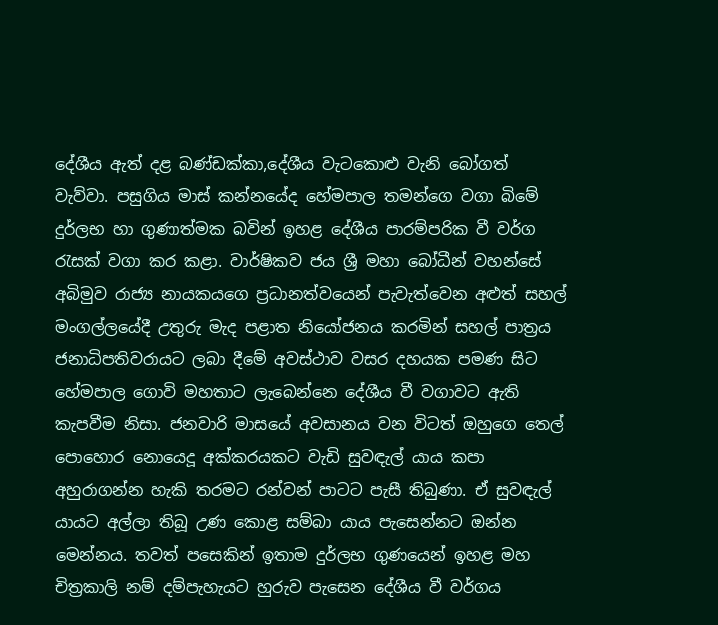දේශීය ඇත් දළ බණ්ඩක්කා,දේශීය වැටකොළු වැනි බෝගත් වැව්වා. පසුගිය මාස් කන්නයේද හේමපාල තමන්ගෙ වගා බිමේ දුර්ලභ හා ගුණාත්මක බවින් ඉහළ දේශීය පාරම්පරික වී වර්ග රැසක් වගා කර කළා. වාර්ෂිකව ජය ශ්‍රී මහා බෝධීන් වහන්සේ අබිමුව රාජ්‍ය නායකයගෙ ප්‍රධානත්වයෙන් පැවැත්වෙන අළුත් සහල් මංගල්ලයේදී උතුරු මැද පළාත නියෝජනය කරමින් සහල් පාත්‍රය ජනාධිපතිවරායට ලබා දීමේ අවස්ථාව වසර දහයක පමණ සිට හේමපාල ගොවි මහතාට ලැබෙන්නෙ දේශීය වී වගාවට ඇති කැපවීම නිසා. ජනවාරි මාසයේ අවසානය වන විටත් ඔහුගෙ තෙල් පොහොර නොයෙදූ අක්කරයකට වැඩි සුවඳැල් යාය කපා අහුරාගන්න හැකි තරමට රන්වන් පාටට පැසී තිබුණා. ඒ සුවඳැල් යායට අල්ලා තිබූ උණ කොළ සම්බා යාය පැසෙන්නට ඔන්න මෙන්නය. තවත් පසෙකින් ඉතාම දුර්ලභ ගුණයෙන් ඉහළ මහ චිත්‍රකාලි නම් දම්පැහැයට හුරුව පැසෙන දේශීය වී වර්ගය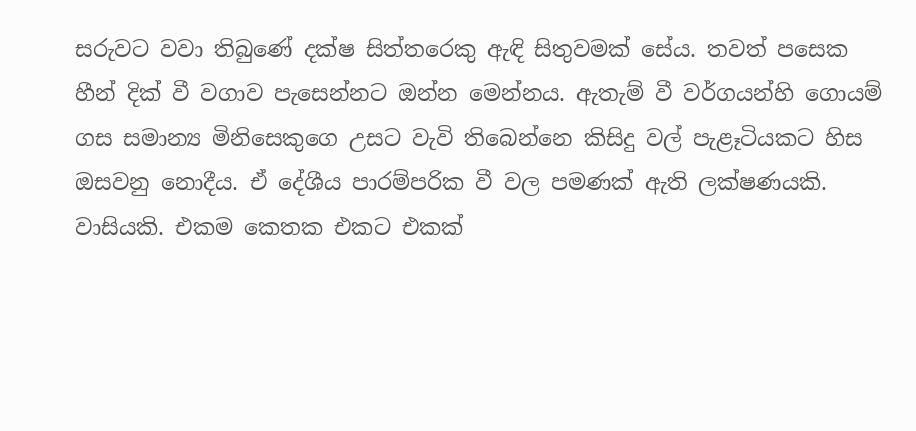සරුවට වවා තිබුණේ දක්ෂ සිත්තරෙකු ඇඳි සිතුවමක් සේය. තවත් පසෙක හීන් දික් වී වගාව පැසෙන්නට ඔන්න මෙන්නය. ඇතැම් වී වර්ගයන්හි ගොයම් ගස සමාන්‍ය මිනිසෙකුගෙ උසට වැවි තිබෙන්නෙ කිසිදු වල් පැළෑටියකට හිස ඔසවනු නොදීය. ඒ දේශීය පාරම්පරික වී වල පමණක් ඇති ලක්ෂණයකි. වාසියකි. එකම කෙතක එකට එකක්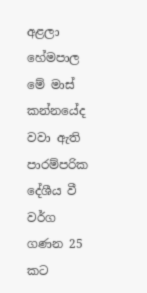අළලා හේමපාල මේ මාස් කන්නයේද වවා ඇති පාරම්පරික දේශීය වී වර්ග ගණන 25 කට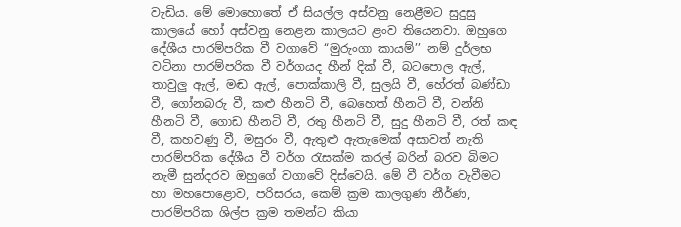වැඩිය. මේ මොහොතේ ඒ සියල්ල අස්වනු නෙළීමට සුදුසු කාලයේ හෝ අස්වනු නෙළන කාලයට ළංව තියෙනවා. ඔහුගෙ දේශීය පාරම්පරික වී වගාවේ “මුරුංගා කායම්’’ නම් දුර්ලභ වටිනා පාරම්පරික වී වර්ගයද හීන් දික් වී, බටපොල ඇල්, තාවුලු ඇල්, මඬ ඇල්, පොක්කාලි වී, සුලයි වී, හේරත් බණ්ඩා වී, ගෝනබරු වී, කළු හීනටි වී, බෙහෙත් හීනටි වී, වන්නි හීනටි වී, ගොඩ හීනටි වී, රතු හීනටි වී, සුදු හීනටි වී, රත් කඳ වී, කහවණු වී, මසුරං වී, ඇතුළු ඇතැමෙක් අසාවත් නැති පාරම්පරික දේශීය වී වර්ග රැසක්ම කරල් බරින් බරව බිමට නැමී සුන්දරව ඔහුගේ වගාවේ දිස්වෙයි. මේ වී වර්ග වැවීමට හා මහපොළොව, පරිසරය, කෙම් ක්‍රම කාලගුණ නීර්ණ, පාරම්පරික ශිල්ප ක්‍රම තමන්ට කියා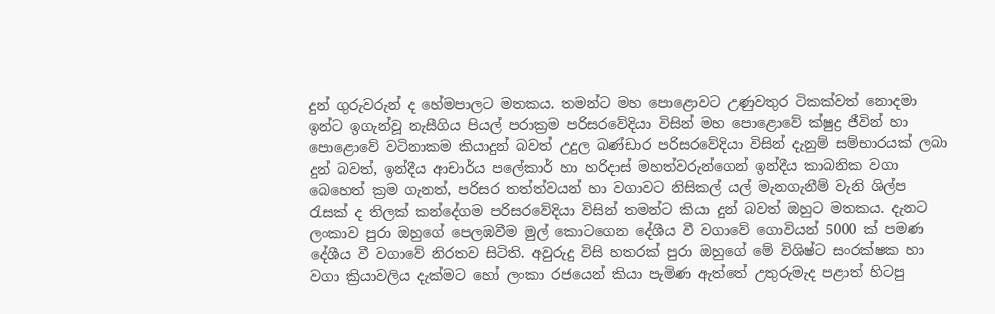දුන් ගුරුවරුන් ද හේමපාලට මතකය. තමන්ට මහ පොළොවට උණුවතුර ටිකක්වත් නොදමා ඉන්ට ඉගැන්වූ නැසීගිය පියල් පරාක්‍රම පරිසරවේදියා විසින් මහ පොළොවේ ක්ෂුද්‍ර ජීවින් හා පොළොවේ වටිනාකම කියාදුන් බවත් උදුල බණ්ඩාර පරිසරවේදියා විසින් දැනුම් සම්භාරයක් ලබා දුන් බවත්, ඉන්දීය ආචාර්ය පලේකාර් හා හරිදාස් මහත්වරුන්ගෙන් ඉන්දීය කාබනික වගා බෙහෙත් ක්‍රම ගැනත්, පරිසර තත්ත්වයන් හා වගාවට නිසිකල් යල් මැනගැනීම් වැනි ශිල්ප රැසක් ද තිලක් කන්දේගම පරිසරවේදියා විසින් තමන්ට කියා දුන් බවත් ඔහුට මතකය. දැනට ලංකාව පුරා ඔහුගේ පෙලඹවීම මුල් කොටගෙන දේශීය වී වගාවේ ගොවියන් 5000 ක් පමණ දේශීය වී වගාවේ නිරතව සිටිති. අවුරුදු විසි හතරක් පුරා ඔහුගේ මේ විශිෂ්ට සංරක්ෂක හා වගා ක්‍රියාවලිය දැක්මට හෝ ලංකා රජයෙන් කියා පැමිණ ඇත්තේ උතුරුමැද පළාත් හිටපු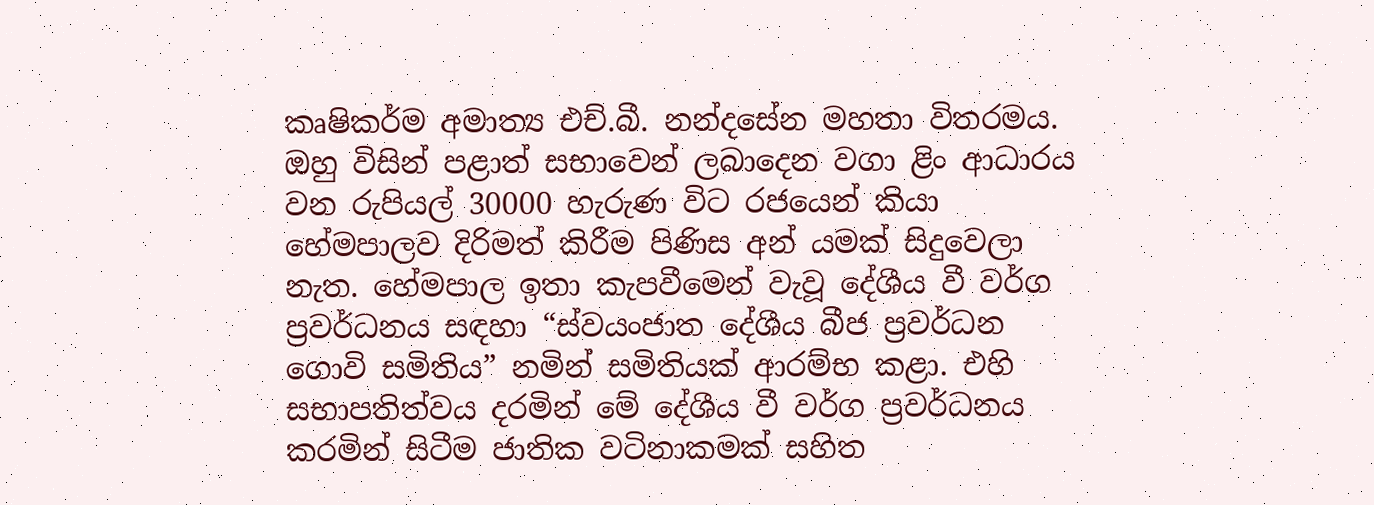කෘෂිකර්ම අමාත්‍ය එච්.බී. නන්දසේන මහතා විතරමය. ඔහු විසින් පළාත් සභාවෙන් ලබාදෙන වගා ළිං ආධාරය වන රුපියල් 30000 හැරුණ විට රජයෙන් කියා හේමපාලව දිරිමත් කිරීම පිණිස අන් යමක් සිදුවෙලා නැත. හේමපාල ඉතා කැපවීමෙන් වැවූ දේශීය වී වර්ග ප්‍රවර්ධනය සඳහා “ස්වයංජාත දේශීය බීජ ප්‍රවර්ධන ගොවි සමිතිය” නමින් සමිතියක් ආරම්භ කළා. එහි සභාපතිත්වය දරමින් මේ දේශීය වී වර්ග ප්‍රවර්ධනය කරමින් සිටීම ජාතික වටිනාකමක් සහිත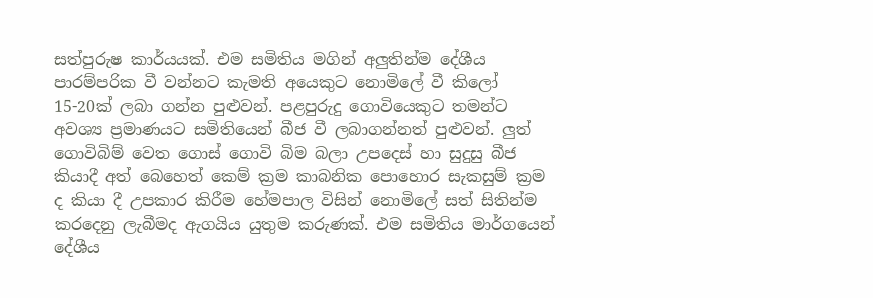සත්පුරුෂ කාර්යයක්. එම සමිතිය මගින් අලුතින්ම දේශීය පාරම්පරික වී වන්නට කැමති අයෙකුට නොමිලේ වී කිලෝ 15-20ක් ලබා ගන්න පුළුවන්. පළපුරුදු ගොවියෙකුට තමන්ට අවශ්‍ය ප්‍රමාණයට සමිතියෙන් බීජ වී ලබාගන්නත් පුළුවන්. ලුත් ගොවිබිම් වෙත ගොස් ගොවි බිම බලා උපදෙස් හා සුදුසු බීජ කියාදී අත් බෙහෙත් කෙම් ක්‍රම කාබනික පොහොර සැකසුම් ක්‍රම ද කියා දී උපකාර කිරීම හේමපාල විසින් නොමිලේ සත් සිතින්ම කරදෙනු ලැබීමද ඇගයිය යුතුම කරුණක්. එම සමිතිය මාර්ගයෙන් දේශීය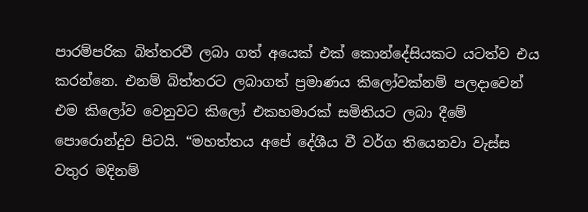පාරම්පරික බිත්තරවී ලබා ගත් අයෙක් එක් කොන්දේසියකට යටත්ව එය කරන්නෙ. එනම් බිත්තරට ලබාගත් ප්‍රමාණය කිලෝවක්නම් පලදාවෙන් එම කිලෝව වෙනුවට කිලෝ එකහමාරක් සමිතියට ලබා දීමේ පොරොන්දුව පිටයි. “මහත්තය අපේ දේශීය වී වර්ග තියෙනවා වැස්ස වතුර මදිනම්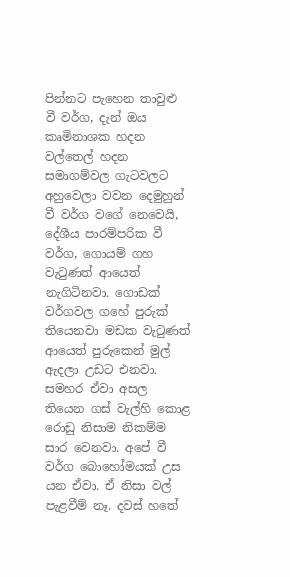පින්නට පැහෙන තාවුළු වී වර්ග, දැන් ඔය කෘමිනාශක හදන වල්තෙල් හදන සමාගම්වල ගැටවලට අහුවෙලා වවන දෙමුහුන් වී වර්ග වගේ නෙවෙයි, දේශීය පාරම්පරික වී වර්ග, ගොයම් ගහ වැටුණත් ආයෙත් නැගිටිනවා. ගොඩක් වර්ගවල ගහේ පුරුක් තියෙනවා මඩක වැටුණත් ආයෙත් පුරුකෙන් මුල් ඇදලා උඩට එනවා. සමහර ඒවා අසල තියෙන ගස් වැල්හි කොළ රොඩු නිසාම නිකම්ම සාර වෙනවා. අපේ වී වර්ග බොහෝමයක් උස යන ඒවා. ඒ නිසා වල් පැළවීම් නෑ. දවස් හතේ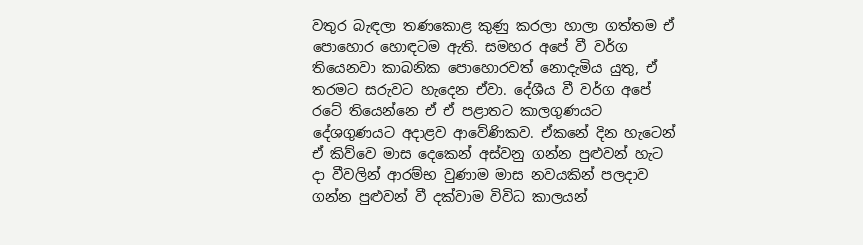වතුර බැඳලා තණකොළ කුණු කරලා හාලා ගත්තම ඒ පොහොර හොඳටම ඇති. සමහර අපේ වී වර්ග තියෙනවා කාබනික පොහොරවත් නොදැමිය යුතු, ඒ තරමට සරුවට හැදෙන ඒවා. දේශීය වී වර්ග අපේ රටේ තියෙන්නෙ ඒ ඒ පළාතට කාලගුණයට දේශගුණයට අදාළව ආවේණිකව. ඒකනේ දින හැටෙන් ඒ කිව්වෙ මාස දෙකෙන් අස්වනු ගන්න පුළුවන් හැට දා වීවලින් ආරම්භ වුණාම මාස නවයකින් පලදාව ගන්න පුළුවන් වී දක්වාම විවිධ කාලයන්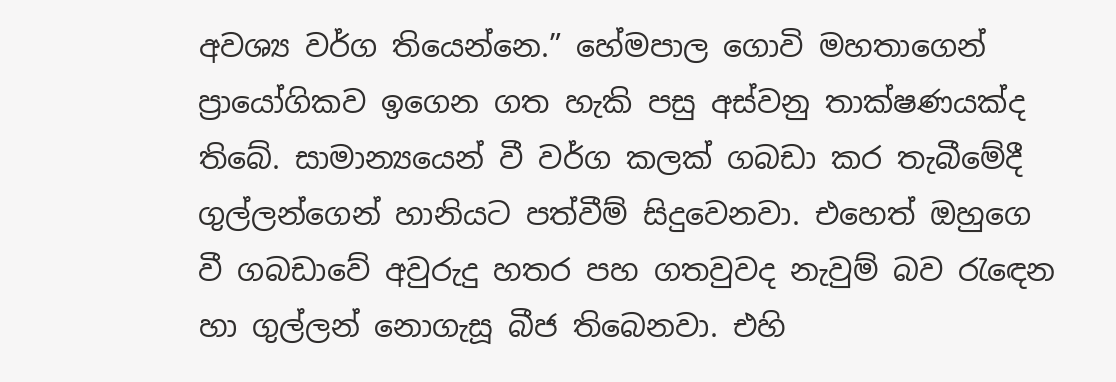අවශ්‍ය වර්ග තියෙන්නෙ.” හේමපාල ගොවි මහතාගෙන් ප්‍රායෝගිකව ඉගෙන ගත හැකි පසු අස්වනු තාක්ෂණයක්ද තිබේ. සාමාන්‍යයෙන් වී වර්ග කලක් ගබඩා කර තැබීමේදී ගුල්ලන්ගෙන් හානියට පත්වීම් සිදුවෙනවා. එහෙත් ඔහුගෙ වී ගබඩාවේ අවුරුදු හතර පහ ගතවුවද නැවුම් බව රැඳෙන හා ගුල්ලන් නොගැසූ බීජ තිබෙනවා. එහි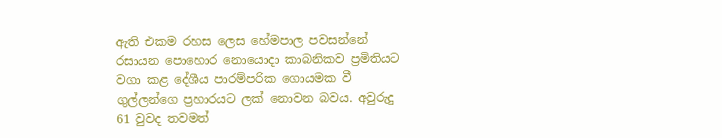ඇති එකම රහස ලෙස හේමපාල පවසන්නේ රසායන පොහොර නොයොදා කාබනිකව ප්‍රමිතියට වගා කළ දේශීය පාරම්පරික ගොයමක වී ගුල්ලන්ගෙ ප්‍රහාරයට ලක් නොවන බවය. අවුරුදු 61 වුවද තවමත්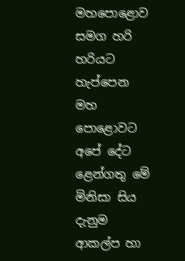මහපොළොව සමග හරි හරියට හැප්පෙන මහ පොළොවට අපේ දේට ළෙන්ගතු මේ මිනිසා සිය දැනුම ආකල්ප හා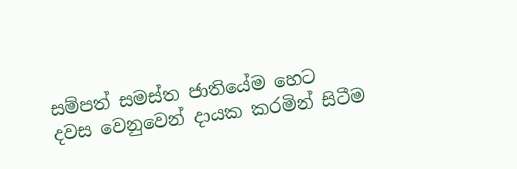සම්පත් සමස්ත ජාතියේම හෙට දවස වෙනුවෙන් දායක කරමින් සිටීම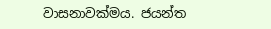වාසනාවක්මය. ජයන්ත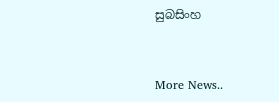සුබසිංහ


More News..